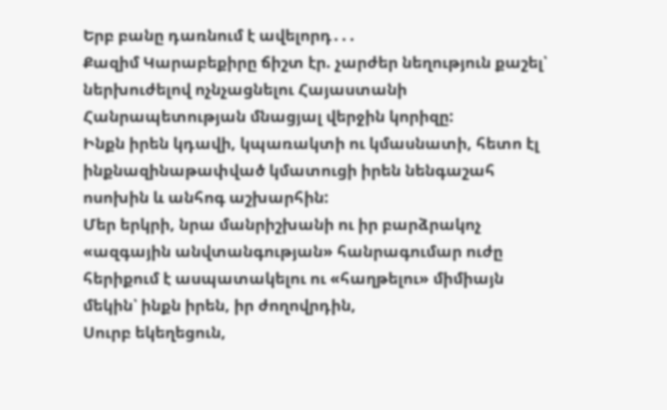Երբ բանը դառնում է ավելորդ․․․
Քազիմ Կարաբեքիրը ճիշտ էր. չարժեր նեղություն քաշել՝ ներխուժելով ոչնչացնելու Հայաստանի Հանրապետության մնացյալ վերջին կորիզը:
Ինքն իրեն կդավի, կպառակտի ու կմասնատի, հետո էլ ինքնազինաթափված կմատուցի իրեն նենգաշահ ոսոխին և անհոգ աշխարհին:
Մեր երկրի, նրա մանրիշխանի ու իր բարձրակոչ «ազգային անվտանգության» հանրագումար ուժը հերիքում է ասպատակելու ու «հաղթելու» միմիայն մեկին՝ ինքն իրեն, իր ժողովրդին,
Սուրբ եկեղեցուն,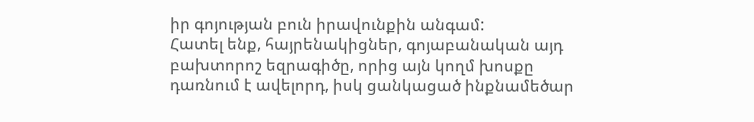իր գոյության բուն իրավունքին անգամ:
Հատել ենք, հայրենակիցներ, գոյաբանական այդ բախտորոշ եզրագիծը, որից այն կողմ խոսքը դառնում է ավելորդ, իսկ ցանկացած ինքնամեծար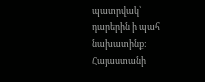պատրվակ՝ դարերին ի պահ նախատինք:
Հայաստանի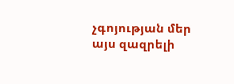չգոյության մեր այս զազրելի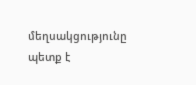մեղսակցությունը պետք է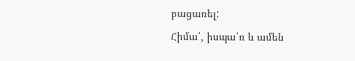բացառել:
Հիմա՛, իսպա՛ռ և ամեն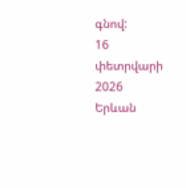գնով:
16 փետրվարի 2026
Երևան